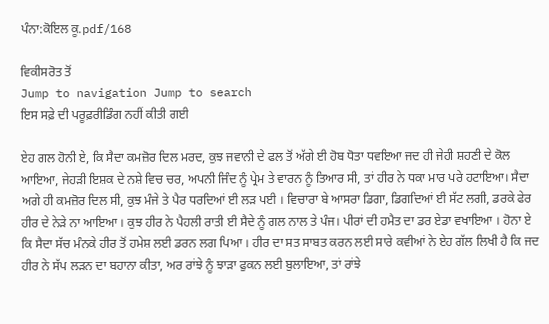ਪੰਨਾ:ਕੋਇਲ ਕੂ.pdf/168

ਵਿਕੀਸਰੋਤ ਤੋਂ
Jump to navigation Jump to search
ਇਸ ਸਫ਼ੇ ਦੀ ਪਰੂਫ਼ਰੀਡਿੰਗ ਨਹੀਂ ਕੀਤੀ ਗਈ

ਏਹ ਗਲ ਹੋਨੀ ਏ, ਕਿ ਸੈਦਾ ਕਮਜ਼ੋਰ ਦਿਲ ਮਰਦ, ਕੁਝ ਜਵਾਨੀ ਦੇ ਫਲ ਤੋਂ ਅੱਗੇ ਈ ਹੋਬ ਧੋਤਾ ਧਵਇਆ ਜਦ ਹੀ ਜੇਹੀ ਸ਼ਹਣੀ ਦੇ ਕੋਲ ਆਇਆ, ਜੇਹੜੀ ਇਸ਼ਕ ਦੇ ਨਸ਼ੇ ਵਿਚ ਚਰ, ਅਪਨੀ ਜਿੰਦ ਨੂੰ ਪ੍ਰੇਮ ਤੇ ਵਾਰਨ ਨੂੰ ਤਿਆਰ ਸੀ, ਤਾਂ ਹੀਰ ਨੇ ਧਕਾ ਮਾਰ ਪਰੇ ਹਟਾਇਆ। ਸੈਦਾ ਅਗੇ ਹੀ ਕਮਜ਼ੋਰ ਦਿਲ ਸੀ, ਕੁਝ ਮੰਜੇ ਤੇ ਪੈਰ ਧਰਦਿਆਂ ਈ ਲੜ ਪਈ । ਵਿਚਾਰਾ ਬੇ ਆਸਰਾ ਡਿਗਾ, ਡਿਗਦਿਆਂ ਈ ਸੱਟ ਲਗੀ, ਡਰਕੇ ਫੇਰ ਹੀਰ ਦੇ ਨੇੜੇ ਨਾ ਆਇਆ । ਕੁਝ ਹੀਰ ਨੇ ਪੈਹਲੀ ਰਾਤੀ ਈ ਸੈਦੇ ਨੂੰ ਗਲ ਨਾਲ ਤੇ ਪੰਜ। ਪੀਰਾਂ ਦੀ ਹਮੈਤ ਦਾ ਡਰ ਏਡਾ ਵਖਾਇਆ । ਹੋਨਾ ਏ ਕਿ ਸੈਦਾ ਸੱਚ ਮੰਨਕੇ ਹੀਰ ਤੋਂ ਹਮੇਸ਼ ਲਈ ਡਰਨ ਲਗ ਪਿਆ । ਹੀਰ ਦਾ ਸਤ ਸਾਬਤ ਕਰਨ ਲਈ ਸਾਰੇ ਕਵੀਆਂ ਨੇ ਏਹ ਗੱਲ ਲਿਖੀ ਹੈ ਕਿ ਜਦ ਹੀਰ ਨੇ ਸੱਪ ਲੜਨ ਦਾ ਬਹਾਨਾ ਕੀਤਾ, ਅਰ ਰਾਂਝੇ ਨੂੰ ਝਾੜਾ ਫੁਕਨ ਲਈ ਬੁਲਾਇਆ, ਤਾਂ ਰਾਂਝੇ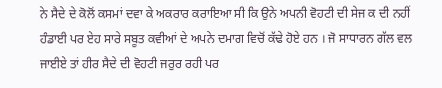ਨੇ ਸੈਦੇ ਦੇ ਕੋਲੋਂ ਕਸਮਾਂ ਦਵਾ ਕੇ ਅਕਰਾਰ ਕਰਾਇਆ ਸੀ ਕਿ ਉਨੇ ਅਪਨੀ ਵੋਹਟੀ ਦੀ ਸੇਜ ਕ ਦੀ ਨਹੀਂ ਹੰਡਾਈ ਪਰ ਏਹ ਸਾਰੇ ਸਬੂਤ ਕਵੀਆਂ ਦੇ ਅਪਨੇ ਦਮਾਗ ਵਿਚੋਂ ਕੱਢੇ ਹੋਏ ਹਨ । ਜੋ ਸਾਧਾਰਨ ਗੱਲ ਵਲ ਜਾਈਏ ਤਾਂ ਹੀਰ ਸੈਦੇ ਦੀ ਵੋਹਟੀ ਜਰੁਰ ਰਹੀ ਪਰ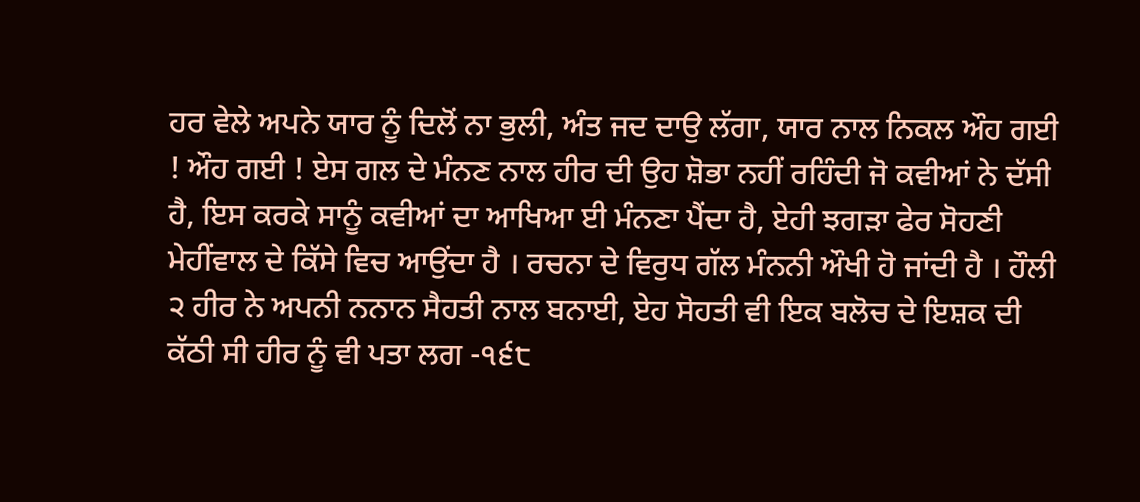ਹਰ ਵੇਲੇ ਅਪਨੇ ਯਾਰ ਨੂੰ ਦਿਲੋਂ ਨਾ ਭੁਲੀ, ਅੰਤ ਜਦ ਦਾਉ ਲੱਗਾ, ਯਾਰ ਨਾਲ ਨਿਕਲ ਔਹ ਗਈ ! ਔਹ ਗਈ ! ਏਸ ਗਲ ਦੇ ਮੰਨਣ ਨਾਲ ਹੀਰ ਦੀ ਉਹ ਸ਼ੋਭਾ ਨਹੀਂ ਰਹਿੰਦੀ ਜੋ ਕਵੀਆਂ ਨੇ ਦੱਸੀ ਹੈ, ਇਸ ਕਰਕੇ ਸਾਨੂੰ ਕਵੀਆਂ ਦਾ ਆਖਿਆ ਈ ਮੰਨਣਾ ਪੈਂਦਾ ਹੈ, ਏਹੀ ਝਗੜਾ ਫੇਰ ਸੋਹਣੀ ਮੇਹੀਂਵਾਲ ਦੇ ਕਿੱਸੇ ਵਿਚ ਆਉਂਦਾ ਹੈ । ਰਚਨਾ ਦੇ ਵਿਰੁਧ ਗੱਲ ਮੰਨਨੀ ਔਖੀ ਹੋ ਜਾਂਦੀ ਹੈ । ਹੌਲੀ ੨ ਹੀਰ ਨੇ ਅਪਨੀ ਨਨਾਨ ਸੈਹਤੀ ਨਾਲ ਬਨਾਈ, ਏਹ ਸੋਹਤੀ ਵੀ ਇਕ ਬਲੋਚ ਦੇ ਇਸ਼ਕ ਦੀ ਕੱਠੀ ਸੀ ਹੀਰ ਨੂੰ ਵੀ ਪਤਾ ਲਗ -੧੬੮